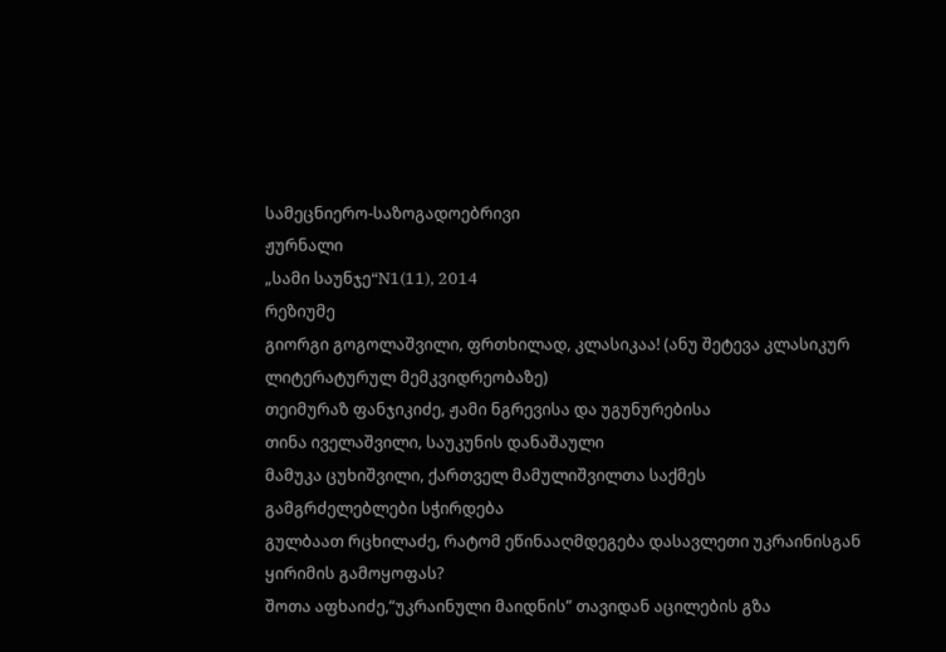სამეცნიერო-საზოგადოებრივი
ჟურნალი
„სამი საუნჯე“N1(11), 2014
რეზიუმე
გიორგი გოგოლაშვილი, ფრთხილად, კლასიკაა! (ანუ შეტევა კლასიკურ ლიტერატურულ მემკვიდრეობაზე)
თეიმურაზ ფანჯიკიძე, ჟამი ნგრევისა და უგუნურებისა
თინა იველაშვილი, საუკუნის დანაშაული
მამუკა ცუხიშვილი, ქართველ მამულიშვილთა საქმეს გამგრძელებლები სჭირდება
გულბაათ რცხილაძე, რატომ ეწინააღმდეგება დასავლეთი უკრაინისგან ყირიმის გამოყოფას?
შოთა აფხაიძე,“უკრაინული მაიდნის” თავიდან აცილების გზა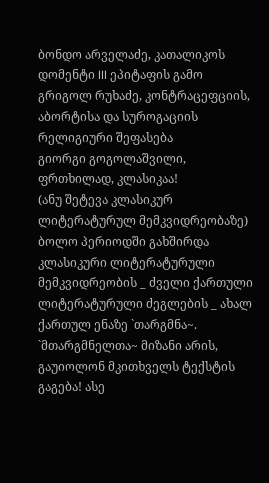ბონდო არველაძე, კათალიკოს დომენტი III ეპიტაფის გამო
გრიგოლ რუხაძე, კონტრაცეფციის, აბორტისა და სუროგაციის რელიგიური შეფასება
გიორგი გოგოლაშვილი,
ფრთხილად, კლასიკაა!
(ანუ შეტევა კლასიკურ ლიტერატურულ მემკვიდრეობაზე)
ბოლო პერიოდში გახშირდა კლასიკური ლიტერატურული მემკვიდრეობის _ ძველი ქართული ლიტერატურული ძეგლების _ ახალ ქართულ ენაზე `თარგმნა~. `მთარგმნელთა~ მიზანი არის, გაუიოლონ მკითხველს ტექსტის გაგება! ასე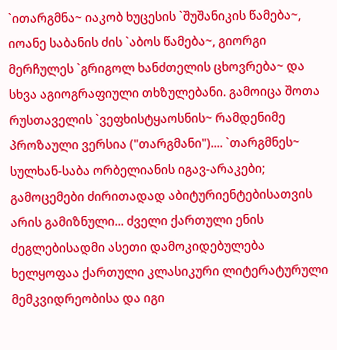`ითარგმნა~ იაკობ ხუცესის `შუშანიკის წამება~, იოანე საბანის ძის `აბოს წამება~, გიორგი მერჩულეს `გრიგოლ ხანძთელის ცხოვრება~ და სხვა აგიოგრაფიული თხზულებანი. გამოიცა შოთა რუსთაველის `ვეფხისტყაოსნის~ რამდენიმე პროზაული ვერსია ("თარგმანი").... `თარგმნეს~ სულხან-საბა ორბელიანის იგავ-არაკები; გამოცემები ძირითადად აბიტურიენტებისათვის არის გამიზნული... ძველი ქართული ენის ძეგლებისადმი ასეთი დამოკიდებულება ხელყოფაა ქართული კლასიკური ლიტერატურული მემკვიდრეობისა და იგი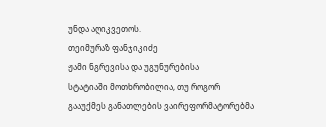უნდა აღიკვეთოს.
თეიმურაზ ფანჯიკიძე
ჟამი ნგრევისა და უგუნურებისა
სტატიაში მოთხრობილია, თუ როგორ გააუქმეს განათლების ვაირეფორმატორებმა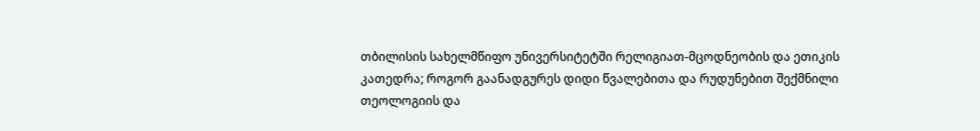თბილისის სახელმწიფო უნივერსიტეტში რელიგიათ-მცოდნეობის და ეთიკის კათედრა; როგორ გაანადგურეს დიდი წვალებითა და რუდუნებით შექმნილი თეოლოგიის და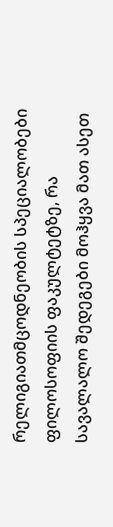რელიგიათმცოდნეობის სპეციალობები ფილოსოფიის ფაკულტეტზე, რა სავალალო შედეგები მოჰყვა მათ ასეთ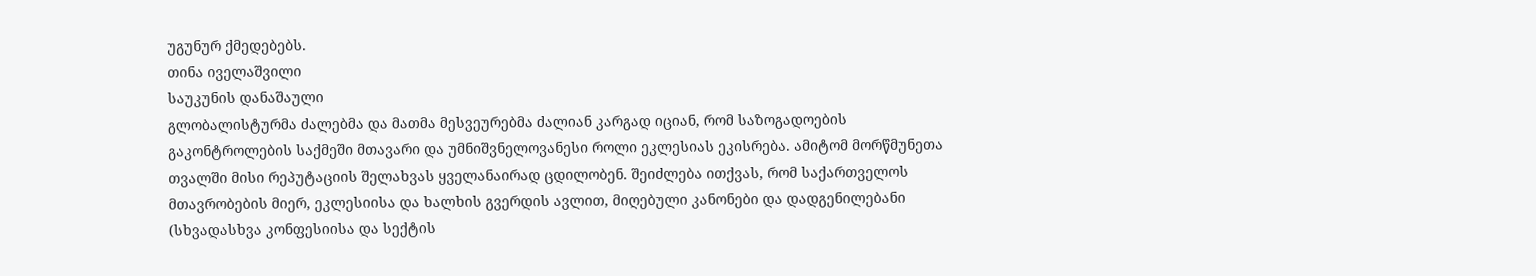უგუნურ ქმედებებს.
თინა იველაშვილი
საუკუნის დანაშაული
გლობალისტურმა ძალებმა და მათმა მესვეურებმა ძალიან კარგად იციან, რომ საზოგადოების გაკონტროლების საქმეში მთავარი და უმნიშვნელოვანესი როლი ეკლესიას ეკისრება. ამიტომ მორწმუნეთა თვალში მისი რეპუტაციის შელახვას ყველანაირად ცდილობენ. შეიძლება ითქვას, რომ საქართველოს მთავრობების მიერ, ეკლესიისა და ხალხის გვერდის ავლით, მიღებული კანონები და დადგენილებანი (სხვადასხვა კონფესიისა და სექტის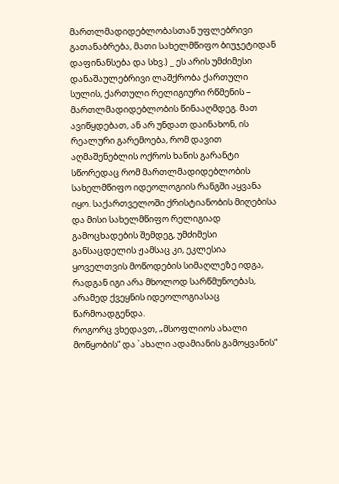მართლმადიდებლობასთან უფლებრივი გათანაბრება, მათი სახელმწიფო ბიუჯეტიდან დაფინანსება და სხვ.) _ ეს არის უმძიმესი დანაშაულებრივი ლაშქრობა ქართული სულის, ქართული რელიგიური რწმენის – მართლმადიდებლობის წინააღმდეგ. მათ ავიწყდებათ, ან არ უნდათ დაინახონ, ის რეალური გარემოება, რომ დავით აღმაშენებლის ოქროს ხანის გარანტი სწორედაც რომ მართლმადიდებლობის სახელმწიფო იდეოლოგიის რანგში აყვანა იყო. საქართველოში ქრისტიანობის მიღებისა და მისი სახელმწიფო რელიგიად გამოცხადების შემდეგ, უმძიმესი განსაცდელის ჟამსაც კი, ეკლესია ყოველთვის მოწოდების სიმაღლეზე იდგა, რადგან იგი არა მხოლოდ სარწმუნოებას, არამედ ქვეყნის იდეოლოგიასაც წარმოადგენდა.
როგორც ვხედავთ, „მსოფლიოს ახალი მოწყობის“ და `ახალი ადამიანის გამოყვანის“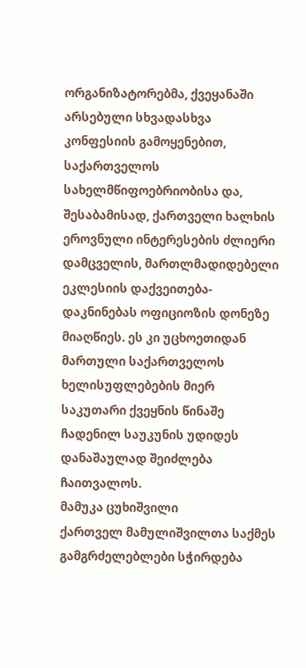ორგანიზატორებმა, ქვეყანაში არსებული სხვადასხვა კონფესიის გამოყენებით, საქართველოს სახელმწიფოებრიობისა და, შესაბამისად, ქართველი ხალხის ეროვნული ინტერესების ძლიერი დამცველის, მართლმადიდებელი ეკლესიის დაქვეითება-დაკნინებას ოფიციოზის დონეზე მიაღწიეს. ეს კი უცხოეთიდან მართული საქართველოს ხელისუფლებების მიერ საკუთარი ქვეყნის წინაშე ჩადენილ საუკუნის უდიდეს დანაშაულად შეიძლება ჩაითვალოს.
მამუკა ცუხიშვილი
ქართველ მამულიშვილთა საქმეს გამგრძელებლები სჭირდება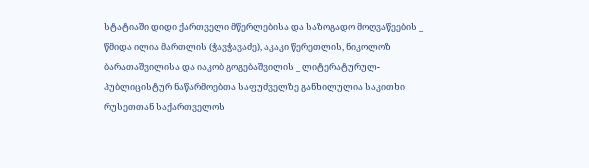სტატიაში დიდი ქართველი მწერლებისა და საზოგადო მოღვაწეების _ წმიდა ილია მართლის (ჭავჭავაძე), აკაკი წერეთლის, ნიკოლოზ ბარათაშვილისა და იაკობ გოგებაშვილის _ ლიტერატურულ-პუბლიცისტურ ნაწარმოებთა საფუძველზე განხილულია საკითხი რუსეთთან საქართველოს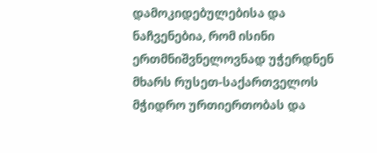დამოკიდებულებისა და ნაჩვენებია, რომ ისინი ერთმნიშვნელოვნად უჭერდნენ მხარს რუსეთ-საქართველოს მჭიდრო ურთიერთობას და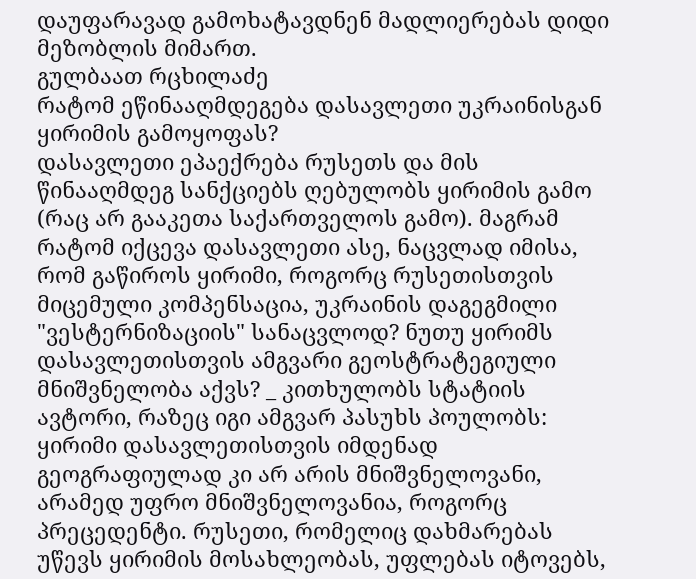დაუფარავად გამოხატავდნენ მადლიერებას დიდი მეზობლის მიმართ.
გულბაათ რცხილაძე
რატომ ეწინააღმდეგება დასავლეთი უკრაინისგან ყირიმის გამოყოფას?
დასავლეთი ეპაექრება რუსეთს და მის წინააღმდეგ სანქციებს ღებულობს ყირიმის გამო (რაც არ გააკეთა საქართველოს გამო). მაგრამ რატომ იქცევა დასავლეთი ასე, ნაცვლად იმისა, რომ გაწიროს ყირიმი, როგორც რუსეთისთვის მიცემული კომპენსაცია, უკრაინის დაგეგმილი "ვესტერნიზაციის" სანაცვლოდ? ნუთუ ყირიმს დასავლეთისთვის ამგვარი გეოსტრატეგიული მნიშვნელობა აქვს? _ კითხულობს სტატიის ავტორი, რაზეც იგი ამგვარ პასუხს პოულობს: ყირიმი დასავლეთისთვის იმდენად გეოგრაფიულად კი არ არის მნიშვნელოვანი, არამედ უფრო მნიშვნელოვანია, როგორც პრეცედენტი. რუსეთი, რომელიც დახმარებას უწევს ყირიმის მოსახლეობას, უფლებას იტოვებს,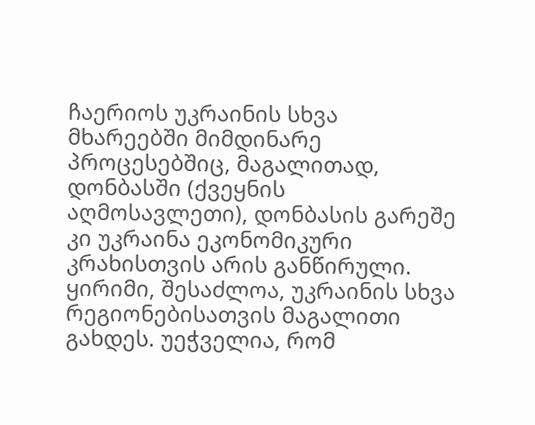ჩაერიოს უკრაინის სხვა მხარეებში მიმდინარე პროცესებშიც, მაგალითად, დონბასში (ქვეყნის აღმოსავლეთი), დონბასის გარეშე კი უკრაინა ეკონომიკური კრახისთვის არის განწირული. ყირიმი, შესაძლოა, უკრაინის სხვა რეგიონებისათვის მაგალითი გახდეს. უეჭველია, რომ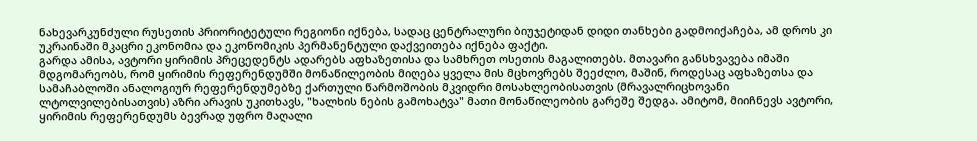ნახევარკუნძული რუსეთის პრიორიტეტული რეგიონი იქნება, სადაც ცენტრალური ბიუჯეტიდან დიდი თანხები გადმოიქაჩება, ამ დროს კი უკრაინაში მკაცრი ეკონომია და ეკონომიკის პერმანენტული დაქვეითება იქნება ფაქტი.
გარდა ამისა, ავტორი ყირიმის პრეცედენტს ადარებს აფხაზეთისა და სამხრეთ ოსეთის მაგალითებს. მთავარი განსხვავება იმაში მდგომარეობს, რომ ყირიმის რეფერენდუმში მონაწილეობის მიღება ყველა მის მცხოვრებს შეეძლო, მაშინ, როდესაც აფხაზეთსა და სამაჩაბლოში ანალოგიურ რეფერენდუმებზე ქართული წარმოშობის მკვიდრი მოსახლეობისათვის (მრავალრიცხოვანი ლტოლვილებისათვის) აზრი არავის უკითხავს, "ხალხის ნების გამოხატვა" მათი მონაწილეობის გარეშე შედგა. ამიტომ, მიიჩნევს ავტორი, ყირიმის რეფერენდუმს ბევრად უფრო მაღალი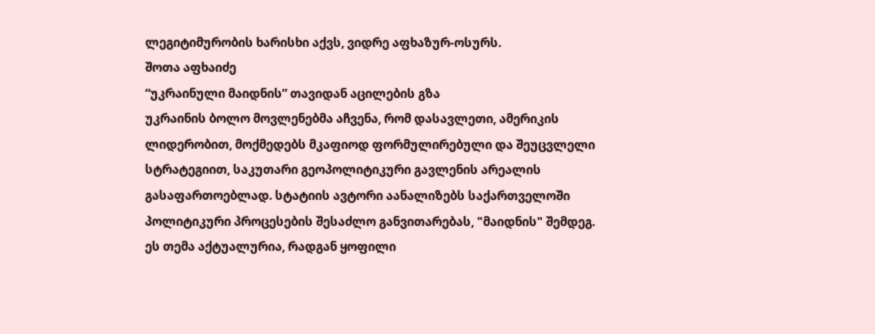ლეგიტიმურობის ხარისხი აქვს, ვიდრე აფხაზურ-ოსურს.
შოთა აფხაიძე
“უკრაინული მაიდნის” თავიდან აცილების გზა
უკრაინის ბოლო მოვლენებმა აჩვენა, რომ დასავლეთი, ამერიკის ლიდერობით, მოქმედებს მკაფიოდ ფორმულირებული და შეუცვლელი სტრატეგიით, საკუთარი გეოპოლიტიკური გავლენის არეალის გასაფართოებლად. სტატიის ავტორი აანალიზებს საქართველოში პოლიტიკური პროცესების შესაძლო განვითარებას, "მაიდნის" შემდეგ. ეს თემა აქტუალურია, რადგან ყოფილი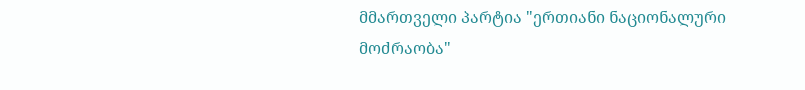მმართველი პარტია "ერთიანი ნაციონალური მოძრაობა"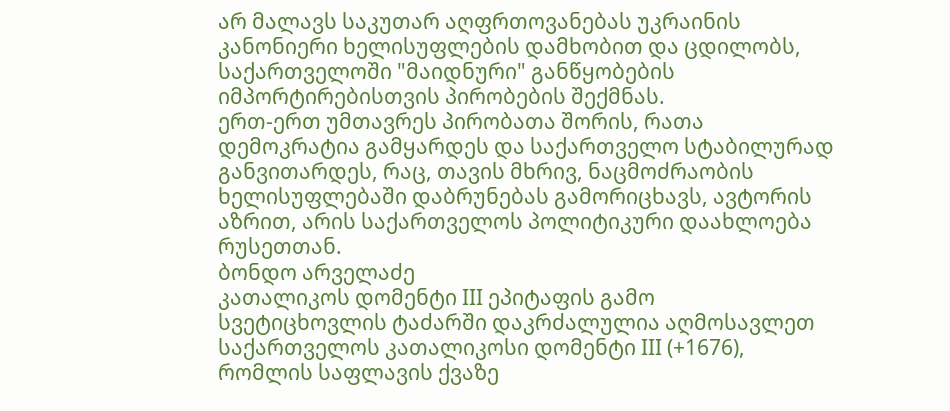არ მალავს საკუთარ აღფრთოვანებას უკრაინის კანონიერი ხელისუფლების დამხობით და ცდილობს, საქართველოში "მაიდნური" განწყობების იმპორტირებისთვის პირობების შექმნას.
ერთ-ერთ უმთავრეს პირობათა შორის, რათა დემოკრატია გამყარდეს და საქართველო სტაბილურად განვითარდეს, რაც, თავის მხრივ, ნაცმოძრაობის ხელისუფლებაში დაბრუნებას გამორიცხავს, ავტორის აზრით, არის საქართველოს პოლიტიკური დაახლოება რუსეთთან.
ბონდო არველაძე
კათალიკოს დომენტი III ეპიტაფის გამო
სვეტიცხოვლის ტაძარში დაკრძალულია აღმოსავლეთ საქართველოს კათალიკოსი დომენტი III (+1676), რომლის საფლავის ქვაზე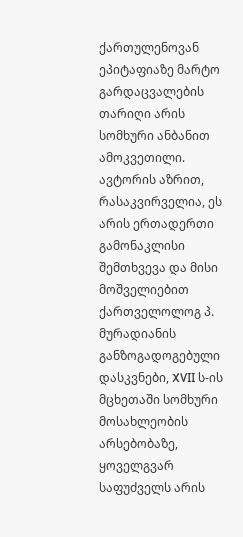ქართულენოვან ეპიტაფიაზე მარტო გარდაცვალების თარიღი არის სომხური ანბანით ამოკვეთილი. ავტორის აზრით, რასაკვირველია, ეს არის ერთადერთი გამონაკლისი შემთხვევა და მისი მოშველიებით ქართველოლოგ პ. მურადიანის განზოგადოგებული დასკვნები, XVII ს-ის მცხეთაში სომხური მოსახლეობის არსებობაზე, ყოველგვარ საფუძველს არის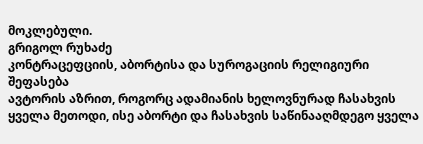მოკლებული.
გრიგოლ რუხაძე
კონტრაცეფციის, აბორტისა და სუროგაციის რელიგიური შეფასება
ავტორის აზრით, როგორც ადამიანის ხელოვნურად ჩასახვის ყველა მეთოდი, ისე აბორტი და ჩასახვის საწინააღმდეგო ყველა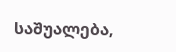საშუალება,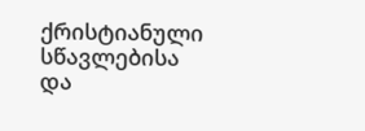ქრისტიანული სწავლებისა და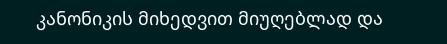კანონიკის მიხედვით მიუღებლად და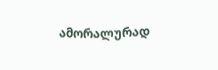ამორალურად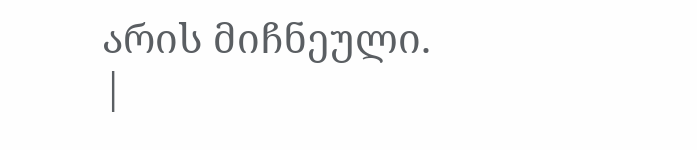არის მიჩნეული.
|